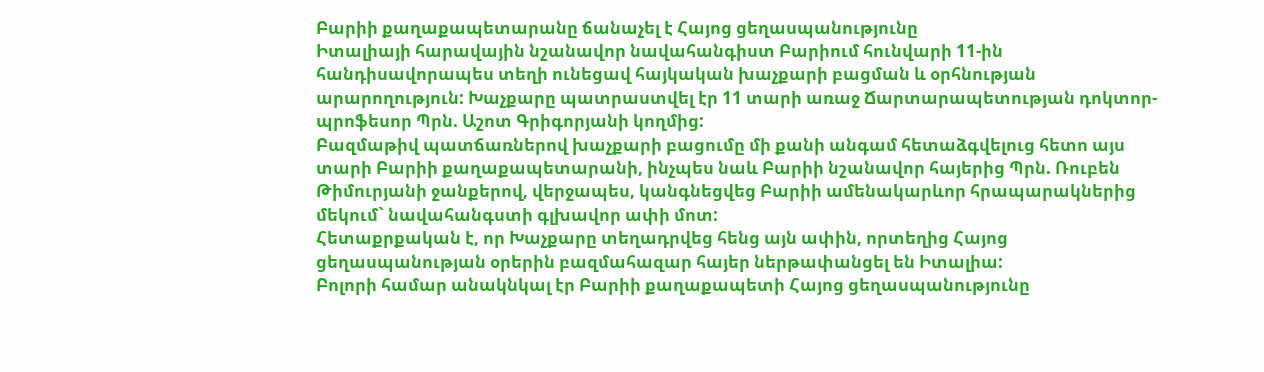Բարիի քաղաքապետարանը ճանաչել է Հայոց ցեղասպանությունը
Իտալիայի հարավային նշանավոր նավահանգիստ Բարիում հունվարի 11-ին հանդիսավորապես տեղի ունեցավ հայկական խաչքարի բացման և օրհնության արարողություն: Խաչքարը պատրաստվել էր 11 տարի առաջ Ճարտարապետության դոկտոր-պրոֆեսոր Պրն. Աշոտ Գրիգորյանի կողմից:
Բազմաթիվ պատճառներով խաչքարի բացումը մի քանի անգամ հետաձգվելուց հետո այս տարի Բարիի քաղաքապետարանի, ինչպես նաև Բարիի նշանավոր հայերից Պրն. Ռուբեն Թիմուրյանի ջանքերով, վերջապես, կանգնեցվեց Բարիի ամենակարևոր հրապարակներից մեկում` նավահանգստի գլխավոր ափի մոտ:
Հետաքրքական է, որ Խաչքարը տեղադրվեց հենց այն ափին, որտեղից Հայոց ցեղասպանության օրերին բազմահազար հայեր ներթափանցել են Իտալիա:
Բոլորի համար անակնկալ էր Բարիի քաղաքապետի Հայոց ցեղասպանությունը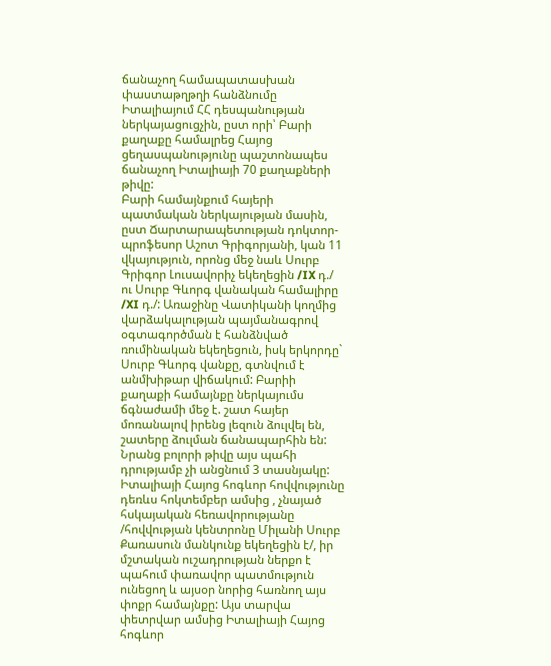ճանաչող համապատասխան փաստաթղթղի հանձնումը Իտալիայում ՀՀ դեսպանության ներկայացուցչին, ըստ որի՝ Բարի քաղաքը համալրեց Հայոց ցեղասպանությունը պաշտոնապես ճանաչող Իտալիայի 70 քաղաքների թիվը:
Բարի համայնքում հայերի պատմական ներկայության մասին, ըստ Ճարտարապետության դոկտոր-պրոֆեսոր Աշոտ Գրիգորյանի, կան 11 վկայություն, որոնց մեջ նաև Սուրբ Գրիգոր Լուսավորիչ եկեղեցին /IX դ./ ու Սուրբ Գևորգ վանական համալիրը /XI դ./: Առաջինը Վատիկանի կողմից վարձակալության պայմանագրով օգտագործման է հանձնված ռումինական եկեղեցուն, իսկ երկորդը` Սուրբ Գևորգ վանքը, գտնվում է անմխիթար վիճակում: Բարիի քաղաքի համայնքը ներկայումս ճգնաժամի մեջ է. շատ հայեր մոռանալով իրենց լեզուն ձուլվել են, շատերը ձուլման ճանապարհին են: Նրանց բոլորի թիվը այս պահի դրությամբ չի անցնում 3 տասնյակը:
Իտալիայի Հայոց հոգևոր հովվությունը դեռևս հոկտեմբեր ամսից , չնայած հսկայական հեռավորությանը /հովվության կենտրոնը Միլանի Սուրբ Քառասուն մանկունք եկեղեցին է/, իր մշտական ուշադրության ներքո է պահում փառավոր պատմություն ունեցող և այսօր նորից հառնող այս փոքր համայնքը: Այս տարվա փետրվար ամսից Իտալիայի Հայոց հոգևոր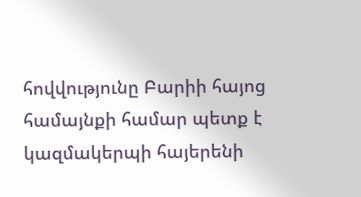հովվությունը Բարիի հայոց համայնքի համար պետք է կազմակերպի հայերենի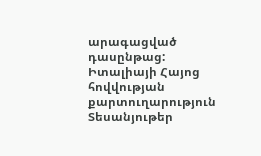արագացված դասընթաց:
Իտալիայի Հայոց հովվության քարտուղարություն
Տեսանյութեր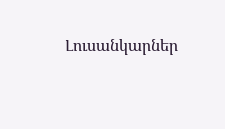Լուսանկարներ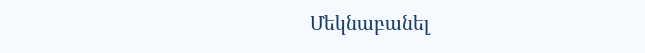Մեկնաբանել